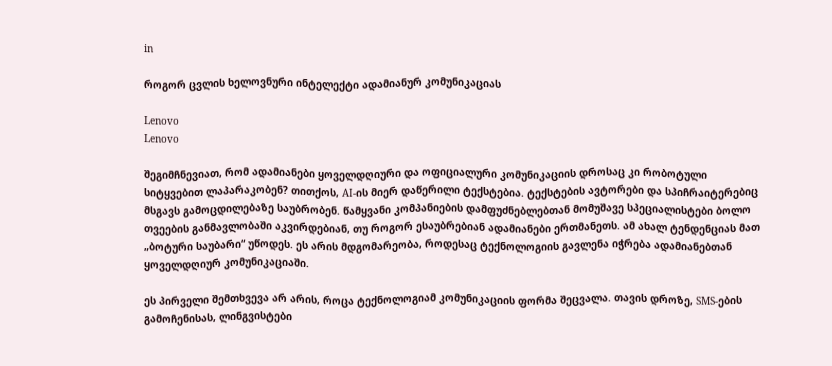in

როგორ ცვლის ხელოვნური ინტელექტი ადამიანურ კომუნიკაციას

Lenovo
Lenovo

შეგიმჩნევიათ, რომ ადამიანები ყოველდღიური და ოფიციალური კომუნიკაციის დროსაც კი რობოტული სიტყვებით ლაპარაკობენ? თითქოს, AI-ის მიერ დაწერილი ტექსტებია. ტექსტების ავტორები და სპიჩრაიტერებიც მსგავს გამოცდილებაზე საუბრობენ. წამყვანი კომპანიების დამფუძნებლებთან მომუშავე სპეციალისტები ბოლო თვეების განმავლობაში აკვირდებიან, თუ როგორ ესაუბრებიან ადამიანები ერთმანეთს. ამ ახალ ტენდენციას მათ „ბოტური საუბარი“ უწოდეს. ეს არის მდგომარეობა, როდესაც ტექნოლოგიის გავლენა იჭრება ადამიანებთან ყოველდღიურ კომუნიკაციაში.

ეს პირველი შემთხვევა არ არის, როცა ტექნოლოგიამ კომუნიკაციის ფორმა შეცვალა. თავის დროზე, SMS-ების გამოჩენისას, ლინგვისტები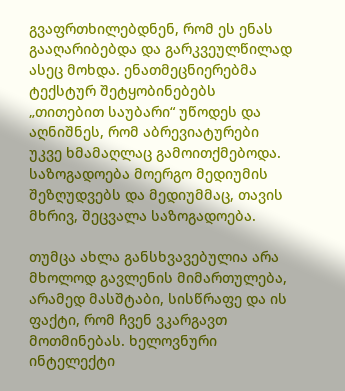გვაფრთხილებდნენ, რომ ეს ენას გააღარიბებდა და გარკვეულწილად ასეც მოხდა. ენათმეცნიერებმა ტექსტურ შეტყობინებებს „თითებით საუბარი“ უწოდეს და აღნიშნეს, რომ აბრევიატურები უკვე ხმამაღლაც გამოითქმებოდა. საზოგადოება მოერგო მედიუმის შეზღუდვებს და მედიუმმაც, თავის მხრივ, შეცვალა საზოგადოება.

თუმცა ახლა განსხვავებულია არა მხოლოდ გავლენის მიმართულება, არამედ მასშტაბი, სისწრაფე და ის ფაქტი, რომ ჩვენ ვკარგავთ მოთმინებას. ხელოვნური ინტელექტი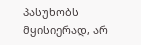პასუხობს მყისიერად, არ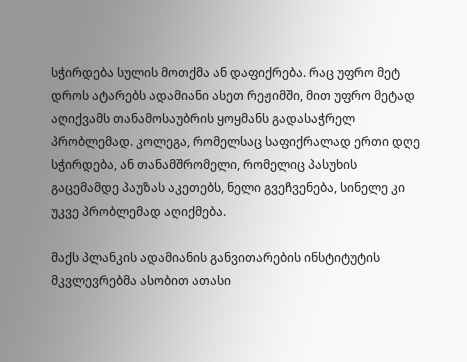სჭირდება სულის მოთქმა ან დაფიქრება. რაც უფრო მეტ დროს ატარებს ადამიანი ასეთ რეჟიმში, მით უფრო მეტად აღიქვამს თანამოსაუბრის ყოყმანს გადასაჭრელ პრობლემად. კოლეგა, რომელსაც საფიქრალად ერთი დღე სჭირდება, ან თანამშრომელი, რომელიც პასუხის გაცემამდე პაუზას აკეთებს, ნელი გვეჩვენება, სინელე კი უკვე პრობლემად აღიქმება.

მაქს პლანკის ადამიანის განვითარების ინსტიტუტის მკვლევრებმა ასობით ათასი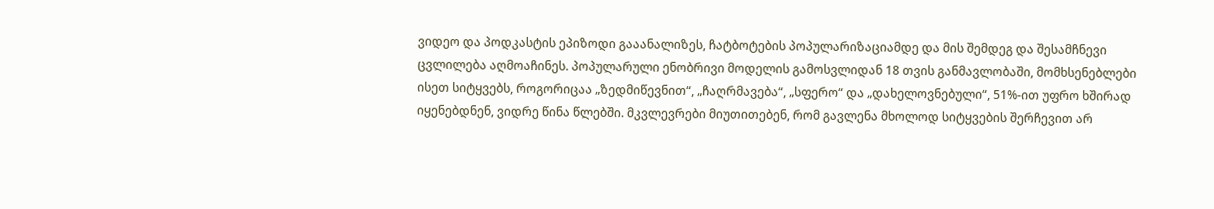ვიდეო და პოდკასტის ეპიზოდი გააანალიზეს, ჩატბოტების პოპულარიზაციამდე და მის შემდეგ და შესამჩნევი ცვლილება აღმოაჩინეს. პოპულარული ენობრივი მოდელის გამოსვლიდან 18 თვის განმავლობაში, მომხსენებლები ისეთ სიტყვებს, როგორიცაა „ზედმიწევნით“, „ჩაღრმავება“, „სფერო“ და „დახელოვნებული“, 51%-ით უფრო ხშირად იყენებდნენ, ვიდრე წინა წლებში. მკვლევრები მიუთითებენ, რომ გავლენა მხოლოდ სიტყვების შერჩევით არ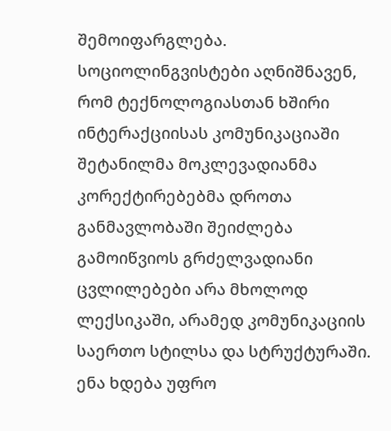შემოიფარგლება. სოციოლინგვისტები აღნიშნავენ, რომ ტექნოლოგიასთან ხშირი ინტერაქციისას კომუნიკაციაში შეტანილმა მოკლევადიანმა კორექტირებებმა დროთა განმავლობაში შეიძლება გამოიწვიოს გრძელვადიანი ცვლილებები არა მხოლოდ ლექსიკაში, არამედ კომუნიკაციის საერთო სტილსა და სტრუქტურაში. ენა ხდება უფრო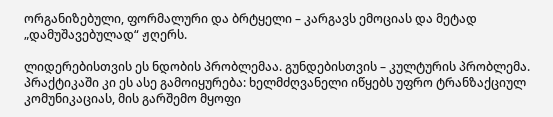ორგანიზებული, ფორმალური და ბრტყელი – კარგავს ემოციას და მეტად „დამუშავებულად“ ჟღერს.

ლიდერებისთვის ეს ნდობის პრობლემაა. გუნდებისთვის – კულტურის პრობლემა. პრაქტიკაში კი ეს ასე გამოიყურება: ხელმძღვანელი იწყებს უფრო ტრანზაქციულ კომუნიკაციას, მის გარშემო მყოფი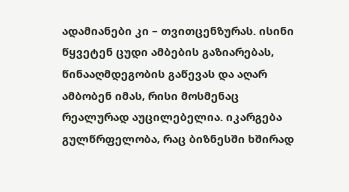ადამიანები კი – თვითცენზურას. ისინი წყვეტენ ცუდი ამბების გაზიარებას, წინააღმდეგობის გაწევას და აღარ ამბობენ იმას, რისი მოსმენაც რეალურად აუცილებელია. იკარგება გულწრფელობა, რაც ბიზნესში ხშირად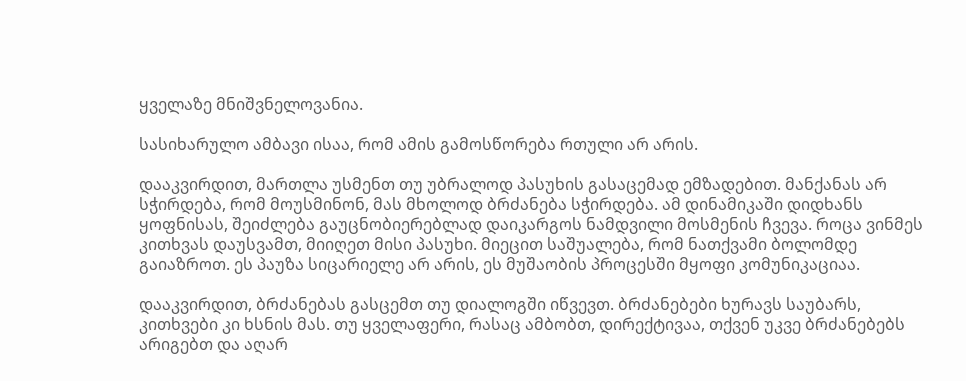ყველაზე მნიშვნელოვანია.

სასიხარულო ამბავი ისაა, რომ ამის გამოსწორება რთული არ არის.

დააკვირდით, მართლა უსმენთ თუ უბრალოდ პასუხის გასაცემად ემზადებით. მანქანას არ სჭირდება, რომ მოუსმინონ, მას მხოლოდ ბრძანება სჭირდება. ამ დინამიკაში დიდხანს ყოფნისას, შეიძლება გაუცნობიერებლად დაიკარგოს ნამდვილი მოსმენის ჩვევა. როცა ვინმეს კითხვას დაუსვამთ, მიიღეთ მისი პასუხი. მიეცით საშუალება, რომ ნათქვამი ბოლომდე გაიაზროთ. ეს პაუზა სიცარიელე არ არის, ეს მუშაობის პროცესში მყოფი კომუნიკაციაა.

დააკვირდით, ბრძანებას გასცემთ თუ დიალოგში იწვევთ. ბრძანებები ხურავს საუბარს, კითხვები კი ხსნის მას. თუ ყველაფერი, რასაც ამბობთ, დირექტივაა, თქვენ უკვე ბრძანებებს არიგებთ და აღარ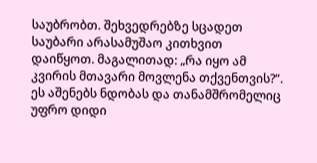საუბრობთ. შეხვედრებზე სცადეთ საუბარი არასამუშაო კითხვით დაიწყოთ. მაგალითად: „რა იყო ამ კვირის მთავარი მოვლენა თქვენთვის?“. ეს აშენებს ნდობას და თანამშრომელიც უფრო დიდი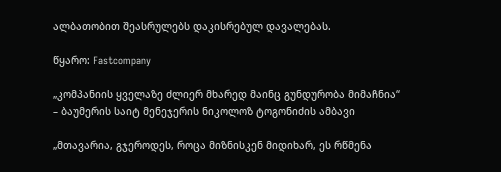ალბათობით შეასრულებს დაკისრებულ დავალებას.

წყარო: Fastcompany

„კომპანიის ყველაზე ძლიერ მხარედ მაინც გუნდურობა მიმაჩნია“ – ბაუმერის საიტ მენეჯერის ნიკოლოზ ტოგონიძის ამბავი

„მთავარია, გჯეროდეს, როცა მიზნისკენ მიდიხარ, ეს რწმენა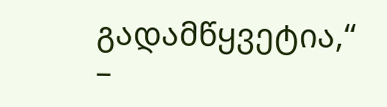გადამწყვეტია,“ –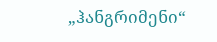„ჰანგრიმენი“